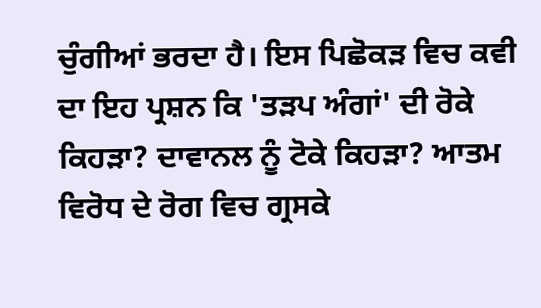ਚੁੰਗੀਆਂ ਭਰਦਾ ਹੈ। ਇਸ ਪਿਛੋਕੜ ਵਿਚ ਕਵੀ ਦਾ ਇਹ ਪ੍ਰਸ਼ਨ ਕਿ 'ਤੜਪ ਅੰਗਾਂ' ਦੀ ਰੋਕੇ ਕਿਹੜਾ? ਦਾਵਾਨਲ ਨੂੰ ਟੋਕੇ ਕਿਹੜਾ? ਆਤਮ ਵਿਰੋਧ ਦੇ ਰੋਗ ਵਿਚ ਗ੍ਰਸਕੇ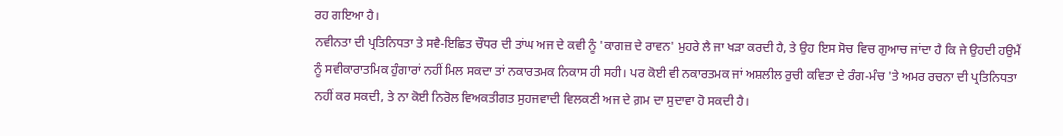ਰਹ ਗਇਆ ਹੈ।
ਨਵੀਨਤਾ ਦੀ ਪ੍ਰਤਿਨਿਧਤਾ ਤੇ ਸਵੈ-ਇਛਿਤ ਚੌਧਰ ਦੀ ਤਾਂਘ ਅਜ ਦੇ ਕਵੀ ਨੂੰ 'ਕਾਗਜ਼ ਦੇ ਰਾਵਨ' ਮੁਹਰੇ ਲੈ ਜਾ ਖੜਾ ਕਰਦੀ ਹੈ, ਤੇ ਉਹ ਇਸ ਸੋਚ ਵਿਚ ਗੁਆਚ ਜਾਂਦਾ ਹੈ ਕਿ ਜੇ ਉਹਦੀ ਹਉਮੈਂ ਨੂੰ ਸਵੀਕਾਰਾਤਮਿਕ ਹੁੰਗਾਰਾਂ ਨਹੀਂ ਮਿਲ ਸਕਦਾ ਤਾਂ ਨਕਾਰਤਮਕ ਨਿਕਾਸ ਹੀ ਸਹੀ। ਪਰ ਕੋਈ ਵੀ ਨਕਾਰਤਮਕ ਜਾਂ ਅਸ਼ਲੀਲ ਰੁਚੀ ਕਵਿਤਾ ਦੇ ਰੰਗ-ਮੰਚ 'ਤੇ ਅਮਰ ਰਚਨਾ ਦੀ ਪ੍ਰਤਿਨਿਧਤਾ ਨਹੀਂ ਕਰ ਸਕਦੀ, ਤੇ ਨਾ ਕੋਈ ਨਿਰੋਲ ਵਿਅਕਤੀਗਤ ਸੁਹਜਵਾਦੀ ਵਿਲਕਣੀ ਅਜ ਦੇ ਗ਼ਮ ਦਾ ਸੁਦਾਵਾ ਹੋ ਸਕਦੀ ਹੈ।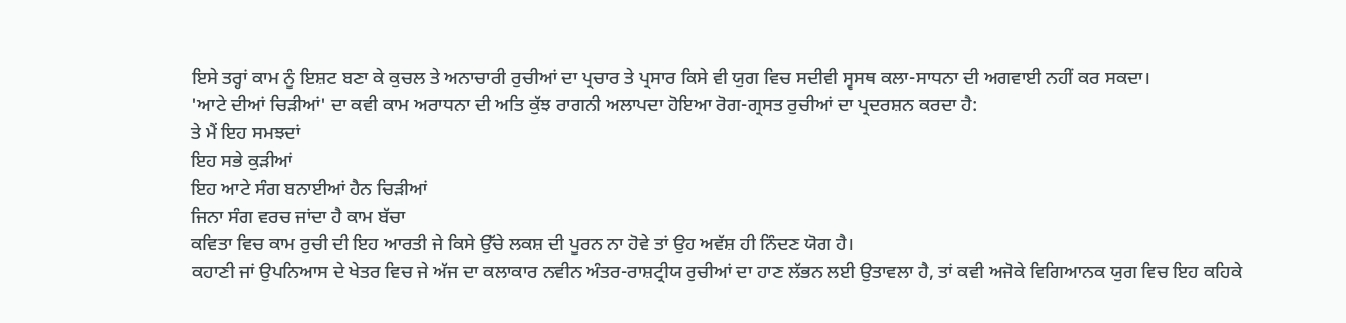ਇਸੇ ਤਰ੍ਹਾਂ ਕਾਮ ਨੂੰ ਇਸ਼ਟ ਬਣਾ ਕੇ ਕੁਚਲ ਤੇ ਅਨਾਚਾਰੀ ਰੁਚੀਆਂ ਦਾ ਪ੍ਰਚਾਰ ਤੇ ਪ੍ਰਸਾਰ ਕਿਸੇ ਵੀ ਯੁਗ ਵਿਚ ਸਦੀਵੀ ਸ੍ਵਸਥ ਕਲਾ-ਸਾਧਨਾ ਦੀ ਅਗਵਾਈ ਨਹੀਂ ਕਰ ਸਕਦਾ।
'ਆਟੇ ਦੀਆਂ ਚਿੜੀਆਂ' ਦਾ ਕਵੀ ਕਾਮ ਅਰਾਧਨਾ ਦੀ ਅਤਿ ਕੁੱਝ ਰਾਗਨੀ ਅਲਾਪਦਾ ਹੋਇਆ ਰੋਗ-ਗ੍ਰਸਤ ਰੁਚੀਆਂ ਦਾ ਪ੍ਰਦਰਸ਼ਨ ਕਰਦਾ ਹੈ:
ਤੇ ਮੈਂ ਇਹ ਸਮਝਦਾਂ
ਇਹ ਸਭੇ ਕੁੜੀਆਂ
ਇਹ ਆਟੇ ਸੰਗ ਬਨਾਈਆਂ ਹੈਨ ਚਿੜੀਆਂ
ਜਿਨਾ ਸੰਗ ਵਰਚ ਜਾਂਦਾ ਹੈ ਕਾਮ ਬੱਚਾ
ਕਵਿਤਾ ਵਿਚ ਕਾਮ ਰੁਚੀ ਦੀ ਇਹ ਆਰਤੀ ਜੇ ਕਿਸੇ ਉੱਚੇ ਲਕਸ਼ ਦੀ ਪੂਰਨ ਨਾ ਹੋਵੇ ਤਾਂ ਉਹ ਅਵੱਸ਼ ਹੀ ਨਿੰਦਣ ਯੋਗ ਹੈ।
ਕਹਾਣੀ ਜਾਂ ਉਪਨਿਆਸ ਦੇ ਖੇਤਰ ਵਿਚ ਜੇ ਅੱਜ ਦਾ ਕਲਾਕਾਰ ਨਵੀਨ ਅੰਤਰ-ਰਾਸ਼ਟ੍ਰੀਯ ਰੁਚੀਆਂ ਦਾ ਹਾਣ ਲੱਭਨ ਲਈ ਉਤਾਵਲਾ ਹੈ, ਤਾਂ ਕਵੀ ਅਜੋਕੇ ਵਿਗਿਆਨਕ ਯੁਗ ਵਿਚ ਇਹ ਕਹਿਕੇ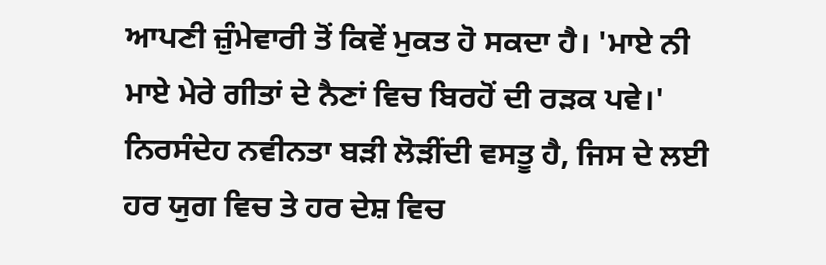ਆਪਣੀ ਜ਼ੁੰਮੇਵਾਰੀ ਤੋਂ ਕਿਵੇਂ ਮੁਕਤ ਹੋ ਸਕਦਾ ਹੈ। 'ਮਾਏ ਨੀ ਮਾਏ ਮੇਰੇ ਗੀਤਾਂ ਦੇ ਨੈਣਾਂ ਵਿਚ ਬਿਰਹੋਂ ਦੀ ਰੜਕ ਪਵੇ।'
ਨਿਰਸੰਦੇਹ ਨਵੀਨਤਾ ਬੜੀ ਲੋੜੀਂਦੀ ਵਸਤੂ ਹੈ, ਜਿਸ ਦੇ ਲਈ ਹਰ ਯੁਗ ਵਿਚ ਤੇ ਹਰ ਦੇਸ਼ ਵਿਚ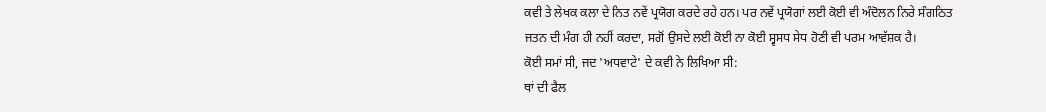ਕਵੀ ਤੇ ਲੇਖਕ ਕਲਾ ਦੇ ਨਿਤ ਨਵੇਂ ਪ੍ਰਯੋਗ ਕਰਦੇ ਰਹੇ ਹਨ। ਪਰ ਨਵੇਂ ਪ੍ਰਯੋਗਾਂ ਲਈ ਕੋਈ ਵੀ ਅੰਦੋਲਨ ਨਿਰੇ ਸੰਗਠਿਤ ਜਤਨ ਦੀ ਮੰਗ ਹੀ ਨਹੀਂ ਕਰਦਾ, ਸਗੋਂ ਉਸਦੇ ਲਈ ਕੋਈ ਨਾ ਕੋਈ ਸ੍ਵਸਧ ਸੇਧ ਹੋਣੀ ਵੀ ਪਰਮ ਆਵੱਸ਼ਕ ਹੈ।
ਕੋਈ ਸਮਾਂ ਸੀ, ਜਦ 'ਅਧਵਾਟੇ' ਦੇ ਕਵੀ ਨੇ ਲਿਖਿਆ ਸੀ:
ਥਾਂ ਦੀ ਫੈਲ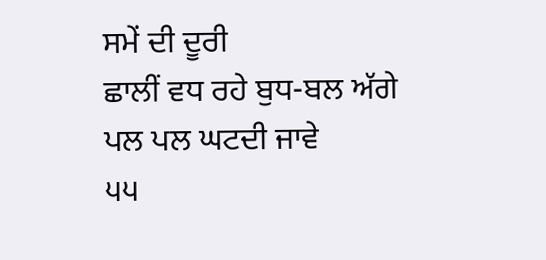ਸਮੇਂ ਦੀ ਦੂਰੀ
ਛਾਲੀਂ ਵਧ ਰਹੇ ਬੁਧ-ਬਲ ਅੱਗੇ
ਪਲ ਪਲ ਘਟਦੀ ਜਾਵੇ
੫੫